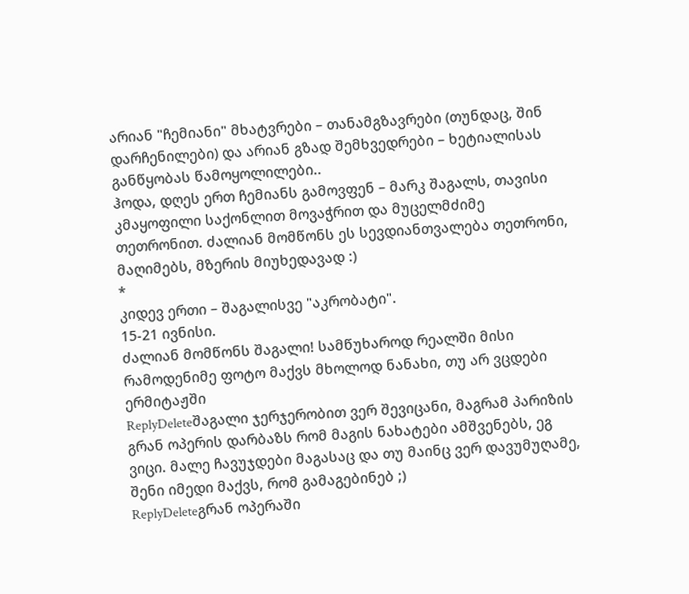არიან "ჩემიანი" მხატვრები – თანამგზავრები (თუნდაც, შინ დარჩენილები) და არიან გზად შემხვედრები – ხეტიალისას განწყობას წამოყოლილები..
ჰოდა, დღეს ერთ ჩემიანს გამოვფენ – მარკ შაგალს, თავისი კმაყოფილი საქონლით მოვაჭრით და მუცელმძიმე თეთრონით. ძალიან მომწონს ეს სევდიანთვალება თეთრონი, მაღიმებს, მზერის მიუხედავად :)
*
კიდევ ერთი – შაგალისვე "აკრობატი".
15-21 ივნისი.
ძალიან მომწონს შაგალი! სამწუხაროდ რეალში მისი რამოდენიმე ფოტო მაქვს მხოლოდ ნანახი, თუ არ ვცდები ერმიტაჟში
ReplyDeleteშაგალი ჯერჯერობით ვერ შევიცანი, მაგრამ პარიზის გრან ოპერის დარბაზს რომ მაგის ნახატები ამშვენებს, ეგ ვიცი. მალე ჩავუჯდები მაგასაც და თუ მაინც ვერ დავუმუღამე, შენი იმედი მაქვს, რომ გამაგებინებ ;)
ReplyDeleteგრან ოპერაში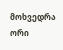მოხვედრა ორი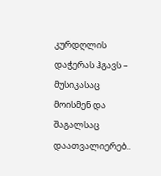კურდღლის დაჭერას ჰგავს – მუსიკასაც მოისმენ და შაგალსაც დაათვალიერებ..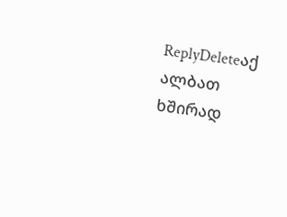ReplyDeleteაქ ალბათ ხშირად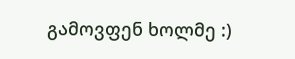გამოვფენ ხოლმე :)